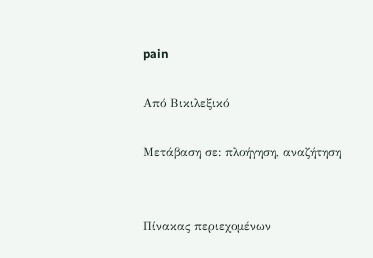pain

Από Βικιλεξικό

Μετάβαση σε: πλοήγηση, αναζήτηση


Πίνακας περιεχομένων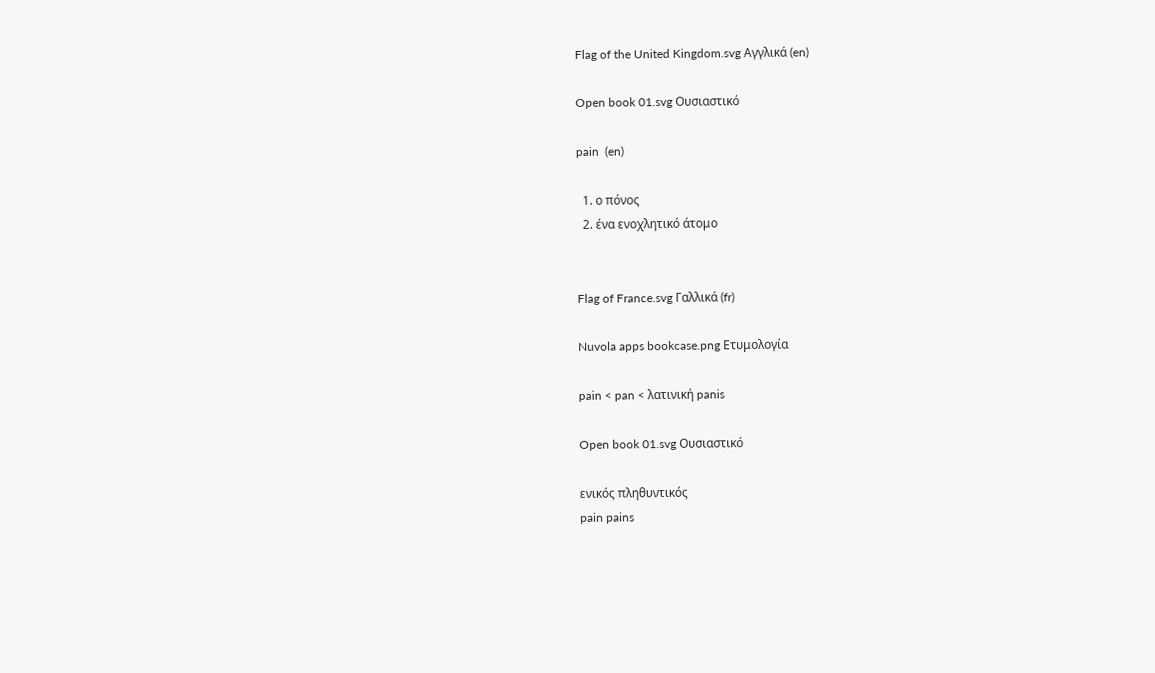Flag of the United Kingdom.svg Αγγλικά (en)

Open book 01.svg Ουσιαστικό

pain  (en)

  1. ο πόνος
  2. ένα ενοχλητικό άτομο


Flag of France.svg Γαλλικά (fr)

Nuvola apps bookcase.png Ετυμολογία

pain < pan < λατινική panis

Open book 01.svg Ουσιαστικό

ενικός πληθυντικός
pain pains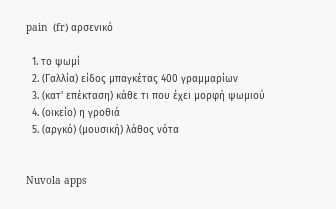pain  (fr) αρσενικό

  1. το ψωμί
  2. (Γαλλία) είδος μπαγκέτας 400 γραμμαρίων
  3. (κατ' επέκταση) κάθε τι που έχει μορφή ψωμιού
  4. (οικείο) η γροθιά
  5. (αργκό) (μουσική) λάθος νότα


Nuvola apps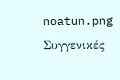noatun.png Συγγενικές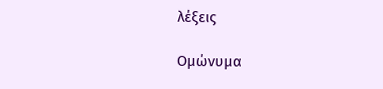λέξεις

Ομώνυμα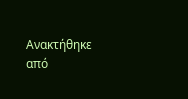Ανακτήθηκε από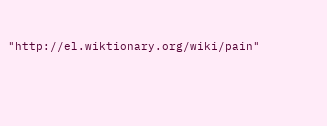"http://el.wiktionary.org/wiki/pain"